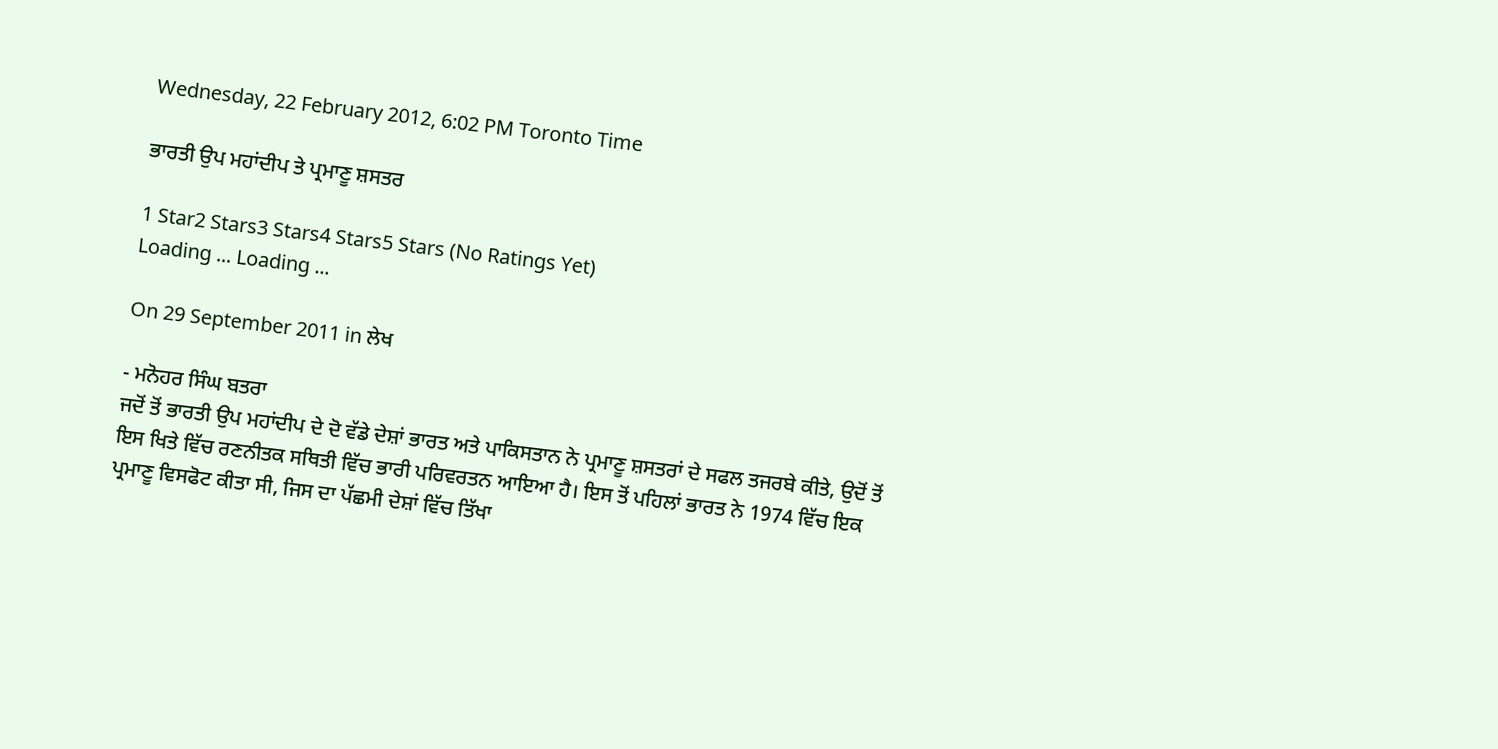Wednesday, 22 February 2012, 6:02 PM Toronto Time

ਭਾਰਤੀ ਉਪ ਮਹਾਂਦੀਪ ਤੇ ਪ੍ਰਮਾਣੂ ਸ਼ਸਤਰ

1 Star2 Stars3 Stars4 Stars5 Stars (No Ratings Yet)
Loading ... Loading ...

On 29 September 2011 in ਲੇਖ

- ਮਨੋਹਰ ਸਿੰਘ ਬਤਰਾ
ਜਦੋਂ ਤੋਂ ਭਾਰਤੀ ਉਪ ਮਹਾਂਦੀਪ ਦੇ ਦੋ ਵੱਡੇ ਦੇਸ਼ਾਂ ਭਾਰਤ ਅਤੇ ਪਾਕਿਸਤਾਨ ਨੇ ਪ੍ਰਮਾਣੂ ਸ਼ਸਤਰਾਂ ਦੇ ਸਫਲ ਤਜਰਬੇ ਕੀਤੇ, ਉਦੋਂ ਤੋਂ ਇਸ ਖਿਤੇ ਵਿੱਚ ਰਣਨੀਤਕ ਸਥਿਤੀ ਵਿੱਚ ਭਾਰੀ ਪਰਿਵਰਤਨ ਆਇਆ ਹੈ। ਇਸ ਤੋਂ ਪਹਿਲਾਂ ਭਾਰਤ ਨੇ 1974 ਵਿੱਚ ਇਕ ਪ੍ਰਮਾਣੂ ਵਿਸਫੋਟ ਕੀਤਾ ਸੀ, ਜਿਸ ਦਾ ਪੱਛਮੀ ਦੇਸ਼ਾਂ ਵਿੱਚ ਤਿੱਖਾ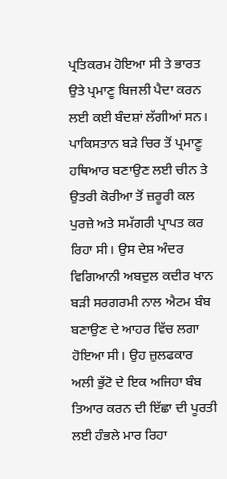ਪ੍ਰਤਿਕਰਮ ਹੋਇਆ ਸੀ ਤੇ ਭਾਰਤ ਉਤੇ ਪ੍ਰਮਾਣੂ ਬਿਜਲੀ ਪੈਦਾ ਕਰਨ ਲਈ ਕਈ ਬੰਦਸ਼ਾਂ ਲੱਗੀਆਂ ਸਨ। ਪਾਕਿਸਤਾਨ ਬੜੇ ਚਿਰ ਤੋਂ ਪ੍ਰਮਾਣੂ ਹਥਿਆਰ ਬਣਾਉਣ ਲਈ ਚੀਨ ਤੇ ਉਤਰੀ ਕੋਰੀਆ ਤੋਂ ਜ਼ਰੂਰੀ ਕਲ ਪੁਰਜ਼ੇ ਅਤੇ ਸਮੱਗਰੀ ਪ੍ਰਾਪਤ ਕਰ ਰਿਹਾ ਸੀ। ਉਸ ਦੇਸ਼ ਅੰਦਰ ਵਿਗਿਆਨੀ ਅਬਦੁਲ ਕਦੀਰ ਖਾਨ ਬੜੀ ਸਰਗਰਮੀ ਨਾਲ ਐਟਮ ਬੰਬ ਬਣਾਉਣ ਦੇ ਆਹਰ ਵਿੱਚ ਲਗਾ ਹੋਇਆ ਸੀ। ਉਹ ਜ਼ੁਲਫਕਾਰ ਅਲੀ ਭੁੱਟੋ ਦੇ ਇਕ ਅਜਿਹਾ ਬੰਬ ਤਿਆਰ ਕਰਨ ਦੀ ਇੱਛਾ ਦੀ ਪੂਰਤੀ ਲਈ ਹੰਭਲੇ ਮਾਰ ਰਿਹਾ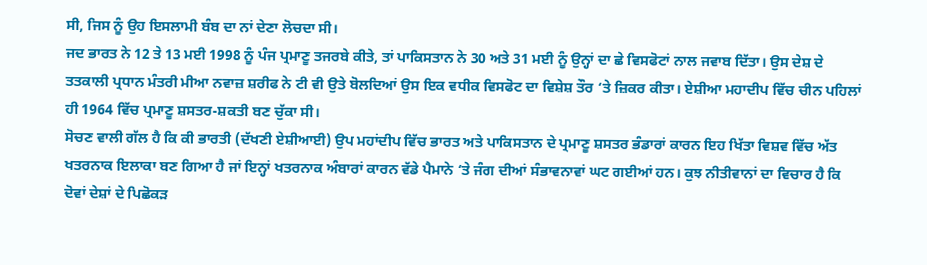ਸੀ, ਜਿਸ ਨੂੰ ਉਹ ਇਸਲਾਮੀ ਬੰਬ ਦਾ ਨਾਂ ਦੇਣਾ ਲੋਚਦਾ ਸੀ।
ਜਦ ਭਾਰਤ ਨੇ 12 ਤੇ 13 ਮਈ 1998 ਨੂੰ ਪੰਜ ਪ੍ਰਮਾਣੂ ਤਜਰਬੇ ਕੀਤੇ, ਤਾਂ ਪਾਕਿਸਤਾਨ ਨੇ 30 ਅਤੇ 31 ਮਈ ਨੂੰ ਉਨ੍ਹਾਂ ਦਾ ਛੇ ਵਿਸਫੋਟਾਂ ਨਾਲ ਜਵਾਬ ਦਿੱਤਾ। ਉਸ ਦੇਸ਼ ਦੇ ਤਤਕਾਲੀ ਪ੍ਰਧਾਨ ਮੰਤਰੀ ਮੀਆ ਨਵਾਜ਼ ਸ਼ਰੀਫ ਨੇ ਟੀ ਵੀ ਉਤੇ ਬੋਲਦਿਆਂ ਉਸ ਇਕ ਵਧੀਕ ਵਿਸਫੋਟ ਦਾ ਵਿਸ਼ੇਸ਼ ਤੌਰ ‘ਤੇ ਜ਼ਿਕਰ ਕੀਤਾ। ਏਸ਼ੀਆ ਮਹਾਦੀਪ ਵਿੱਚ ਚੀਨ ਪਹਿਲਾਂ ਹੀ 1964 ਵਿੱਚ ਪ੍ਰਮਾਣੂ ਸ਼ਸਤਰ-ਸ਼ਕਤੀ ਬਣ ਚੁੱਕਾ ਸੀ।
ਸੋਚਣ ਵਾਲੀ ਗੱਲ ਹੈ ਕਿ ਕੀ ਭਾਰਤੀ (ਦੱਖਣੀ ਏਸ਼ੀਆਈ) ਉਪ ਮਹਾਂਦੀਪ ਵਿੱਚ ਭਾਰਤ ਅਤੇ ਪਾਕਿਸਤਾਨ ਦੇ ਪ੍ਰਮਾਣੂ ਸ਼ਸਤਰ ਭੰਡਾਰਾਂ ਕਾਰਨ ਇਹ ਖਿੱਤਾ ਵਿਸ਼ਵ ਵਿੱਚ ਅੱਤ ਖਤਰਨਾਕ ਇਲਾਕਾ ਬਣ ਗਿਆ ਹੈ ਜਾਂ ਇਨ੍ਹਾਂ ਖਤਰਨਾਕ ਅੰਬਾਰਾਂ ਕਾਰਨ ਵੱਡੇ ਪੈਮਾਨੇ ‘ਤੇ ਜੰਗ ਦੀਆਂ ਸੰਭਾਵਨਾਵਾਂ ਘਟ ਗਈਆਂ ਹਨ। ਕੁਝ ਨੀਤੀਵਾਨਾਂ ਦਾ ਵਿਚਾਰ ਹੈ ਕਿ ਦੋਵਾਂ ਦੇਸ਼ਾਂ ਦੇ ਪਿਛੋਕੜ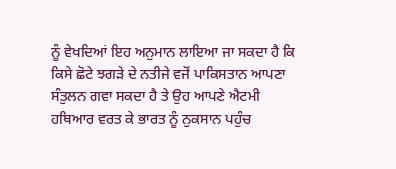ਨੂੰ ਵੇਖਦਿਆਂ ਇਹ ਅਨੁਮਾਨ ਲਾਇਆ ਜਾ ਸਕਦਾ ਹੈ ਕਿ ਕਿਸੇ ਛੋਟੇ ਝਗੜੇ ਦੇ ਨਤੀਜੇ ਵਜੋਂ ਪਾਕਿਸਤਾਨ ਆਪਣਾ ਸੰਤੁਲਨ ਗਵਾ ਸਕਦਾ ਹੈ ਤੇ ਉਹ ਆਪਣੇ ਐਟਮੀ ਹਥਿਆਰ ਵਰਤ ਕੇ ਭਾਰਤ ਨੂੰ ਨੁਕਸਾਨ ਪਹੁੰਚ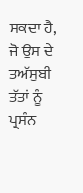ਸਕਦਾ ਹੈ, ਜੋ ਉਸ ਦੇ ਤਅੱਸੁਬੀ ਤੱਤਾਂ ਨੂੰ ਪ੍ਰਸੰਨ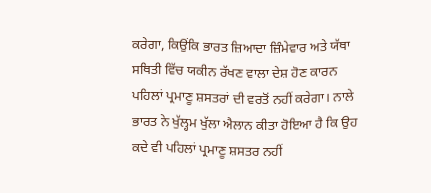ਕਰੇਗਾ, ਕਿਉਂਕਿ ਭਾਰਤ ਜ਼ਿਆਦਾ ਜ਼ਿੰਮੇਵਾਰ ਅਤੇ ਯੱਥਾ ਸਥਿਤੀ ਵਿੱਚ ਯਕੀਨ ਰੱਖਣ ਵਾਲਾ ਦੇਸ਼ ਹੋਣ ਕਾਰਨ ਪਹਿਲਾਂ ਪ੍ਰਮਾਣੂ ਸ਼ਸਤਰਾਂ ਦੀ ਵਰਤੋਂ ਨਹੀਂ ਕਰੇਗਾ। ਨਾਲੇ ਭਾਰਤ ਨੇ ਖੁੱਲ੍ਹਮ ਖੁੱਲਾ ਐਲਾਨ ਕੀਤਾ ਹੋਇਆ ਹੈ ਕਿ ਉਹ ਕਦੇ ਵੀ ਪਹਿਲਾਂ ਪ੍ਰਮਾਣੂ ਸ਼ਸਤਰ ਨਹੀਂ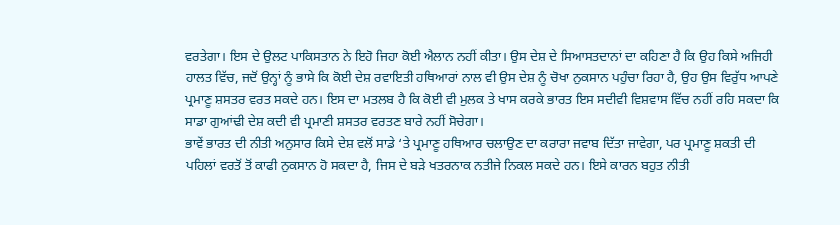ਵਰਤੇਗਾ। ਇਸ ਦੇ ਉਲਟ ਪਾਕਿਸਤਾਨ ਨੇ ਇਹੋ ਜਿਹਾ ਕੋਈ ਐਲਾਨ ਨਹੀਂ ਕੀਤਾ। ਉਸ ਦੇਸ਼ ਦੇ ਸਿਆਸਤਦਾਨਾਂ ਦਾ ਕਹਿਣਾ ਹੈ ਕਿ ਉਹ ਕਿਸੇ ਅਜਿਹੀ ਹਾਲਤ ਵਿੱਚ, ਜਦੋਂ ਉਨ੍ਹਾਂ ਨੂੰ ਭਾਸੇ ਕਿ ਕੋਈ ਦੇਸ਼ ਰਵਾਇਤੀ ਹਥਿਆਰਾਂ ਨਾਲ ਵੀ ਉਸ ਦੇਸ਼ ਨੂੰ ਚੋਖਾ ਨੁਕਸਾਨ ਪਹੁੰਚਾ ਰਿਹਾ ਹੈ, ਉਹ ਉਸ ਵਿਰੁੱਧ ਆਪਣੇ ਪ੍ਰਮਾਣੂ ਸ਼ਸਤਰ ਵਰਤ ਸਕਦੇ ਹਨ। ਇਸ ਦਾ ਮਤਲਬ ਹੈ ਕਿ ਕੋਈ ਵੀ ਮੁਲਕ ਤੇ ਖਾਸ ਕਰਕੇ ਭਾਰਤ ਇਸ ਸਦੀਵੀ ਵਿਸ਼ਵਾਸ ਵਿੱਚ ਨਹੀਂ ਰਹਿ ਸਕਦਾ ਕਿ ਸਾਡਾ ਗੁਆਂਢੀ ਦੇਸ਼ ਕਦੀ ਵੀ ਪ੍ਰਮਾਣੀ ਸ਼ਸਤਰ ਵਰਤਣ ਬਾਰੇ ਨਹੀਂ ਸੋਚੇਗਾ।
ਭਾਵੇਂ ਭਾਰਤ ਦੀ ਨੀਤੀ ਅਨੁਸਾਰ ਕਿਸੇ ਦੇਸ਼ ਵਲੋਂ ਸਾਡੇ ‘ਤੇ ਪ੍ਰਮਾਣੂ ਹਥਿਆਰ ਚਲਾਉਣ ਦਾ ਕਰਾਰਾ ਜਵਾਬ ਦਿੱਤਾ ਜਾਵੇਗਾ, ਪਰ ਪ੍ਰਮਾਣੂ ਸ਼ਕਤੀ ਦੀ ਪਹਿਲਾਂ ਵਰਤੋਂ ਤੋਂ ਕਾਫੀ ਨੁਕਸਾਨ ਹੋ ਸਕਦਾ ਹੈ, ਜਿਸ ਦੇ ਬੜੇ ਖਤਰਨਾਕ ਨਤੀਜੇ ਨਿਕਲ ਸਕਦੇ ਹਨ। ਇਸੇ ਕਾਰਨ ਬਹੁਤ ਨੀਤੀ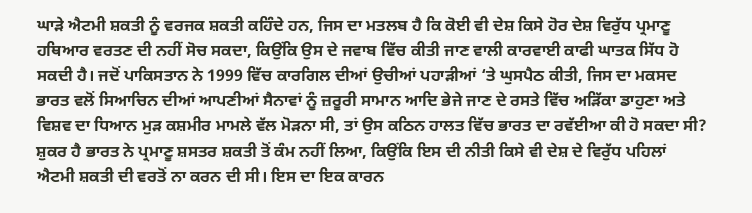ਘਾੜੇ ਐਟਮੀ ਸ਼ਕਤੀ ਨੂੰ ਵਰਜਕ ਸ਼ਕਤੀ ਕਹਿੰਦੇ ਹਨ, ਜਿਸ ਦਾ ਮਤਲਬ ਹੈ ਕਿ ਕੋਈ ਵੀ ਦੇਸ਼ ਕਿਸੇ ਹੋਰ ਦੇਸ਼ ਵਿਰੁੱਧ ਪ੍ਰਮਾਣੂ ਹਥਿਆਰ ਵਰਤਣ ਦੀ ਨਹੀਂ ਸੋਚ ਸਕਦਾ, ਕਿਉਂਕਿ ਉਸ ਦੇ ਜਵਾਬ ਵਿੱਚ ਕੀਤੀ ਜਾਣ ਵਾਲੀ ਕਾਰਵਾਈ ਕਾਫੀ ਘਾਤਕ ਸਿੱਧ ਹੋ ਸਕਦੀ ਹੈ। ਜਦੋਂ ਪਾਕਿਸਤਾਨ ਨੇ 1999 ਵਿੱਚ ਕਾਰਗਿਲ ਦੀਆਂ ਉਚੀਆਂ ਪਹਾੜੀਆਂ ‘ਤੇ ਘੁਸਪੈਠ ਕੀਤੀ, ਜਿਸ ਦਾ ਮਕਸਦ ਭਾਰਤ ਵਲੋਂ ਸਿਆਚਿਨ ਦੀਆਂ ਆਪਣੀਆਂ ਸੈਨਾਵਾਂ ਨੂੰ ਜ਼ਰੂਰੀ ਸਾਮਾਨ ਆਦਿ ਭੇਜੇ ਜਾਣ ਦੇ ਰਸਤੇ ਵਿੱਚ ਅੜਿੱਕਾ ਡਾਹੁਣਾ ਅਤੇ ਵਿਸ਼ਵ ਦਾ ਧਿਆਨ ਮੁੜ ਕਸ਼ਮੀਰ ਮਾਮਲੇ ਵੱਲ ਮੋੜਨਾ ਸੀ, ਤਾਂ ਉਸ ਕਠਿਨ ਹਾਲਤ ਵਿੱਚ ਭਾਰਤ ਦਾ ਰਵੱਈਆ ਕੀ ਹੋ ਸਕਦਾ ਸੀ?
ਸ਼ੁਕਰ ਹੈ ਭਾਰਤ ਨੇ ਪ੍ਰਮਾਣੂ ਸ਼ਸਤਰ ਸ਼ਕਤੀ ਤੋਂ ਕੰਮ ਨਹੀਂ ਲਿਆ, ਕਿਉਂਕਿ ਇਸ ਦੀ ਨੀਤੀ ਕਿਸੇ ਵੀ ਦੇਸ਼ ਦੇ ਵਿਰੁੱਧ ਪਹਿਲਾਂ ਐਟਮੀ ਸ਼ਕਤੀ ਦੀ ਵਰਤੋਂ ਨਾ ਕਰਨ ਦੀ ਸੀ। ਇਸ ਦਾ ਇਕ ਕਾਰਨ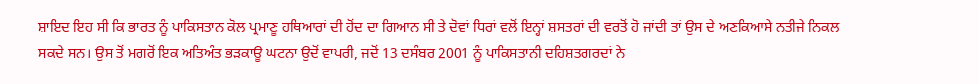ਸ਼ਾਇਦ ਇਹ ਸੀ ਕਿ ਭਾਰਤ ਨੂੰ ਪਾਕਿਸਤਾਨ ਕੋਲ ਪ੍ਰਮਾਣੂ ਹਥਿਆਰਾਂ ਦੀ ਹੋਂਦ ਦਾ ਗਿਆਨ ਸੀ ਤੇ ਦੋਵਾਂ ਧਿਰਾਂ ਵਲੋਂ ਇਨ੍ਹਾਂ ਸ਼ਸਤਰਾਂ ਦੀ ਵਰਤੋਂ ਹੋ ਜਾਂਦੀ ਤਾਂ ਉਸ ਦੇ ਅਣਕਿਆਸੇ ਨਤੀਜੇ ਨਿਕਲ ਸਕਦੇ ਸਨ। ਉਸ ਤੋਂ ਮਗਰੋਂ ਇਕ ਅਤਿਅੰਤ ਭੜਕਾਊ ਘਟਨਾ ਉਦੋਂ ਵਾਪਰੀ, ਜਦੋਂ 13 ਦਸੰਬਰ 2001 ਨੂੰ ਪਾਕਿਸਤਾਨੀ ਦਹਿਸ਼ਤਗਰਦਾਂ ਨੇ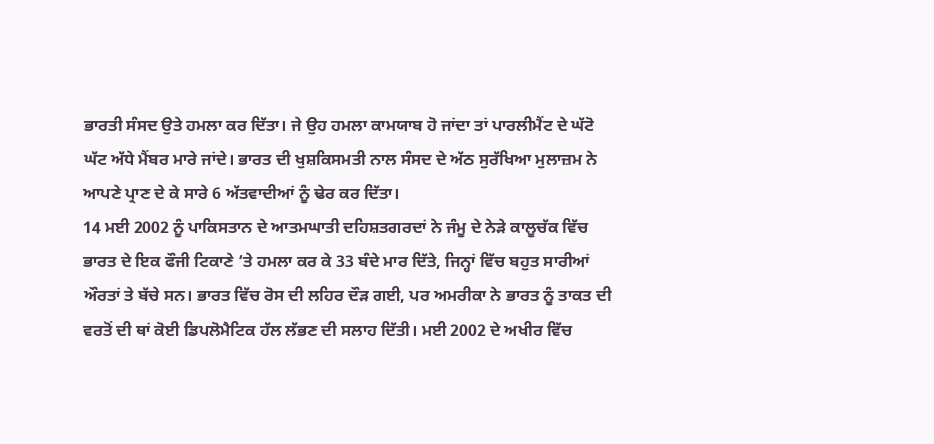ਭਾਰਤੀ ਸੰਸਦ ਉਤੇ ਹਮਲਾ ਕਰ ਦਿੱਤਾ। ਜੇ ਉਹ ਹਮਲਾ ਕਾਮਯਾਬ ਹੋ ਜਾਂਦਾ ਤਾਂ ਪਾਰਲੀਮੈਂਟ ਦੇ ਘੱਟੋ ਘੱਟ ਅੱਧੇ ਮੈਂਬਰ ਮਾਰੇ ਜਾਂਦੇ। ਭਾਰਤ ਦੀ ਖੁਸ਼ਕਿਸਮਤੀ ਨਾਲ ਸੰਸਦ ਦੇ ਅੱਠ ਸੁਰੱਖਿਆ ਮੁਲਾਜ਼ਮ ਨੇ ਆਪਣੇ ਪ੍ਰਾਣ ਦੇ ਕੇ ਸਾਰੇ 6 ਅੱਤਵਾਦੀਆਂ ਨੂੰ ਢੇਰ ਕਰ ਦਿੱਤਾ।
14 ਮਈ 2002 ਨੂੰ ਪਾਕਿਸਤਾਨ ਦੇ ਆਤਮਘਾਤੀ ਦਹਿਸ਼ਤਗਰਦਾਂ ਨੇ ਜੰਮੂ ਦੇ ਨੇੜੇ ਕਾਲੂਚੱਕ ਵਿੱਚ ਭਾਰਤ ਦੇ ਇਕ ਫੌਜੀ ਟਿਕਾਣੇ ‘ਤੇ ਹਮਲਾ ਕਰ ਕੇ 33 ਬੰਦੇ ਮਾਰ ਦਿੱਤੇ, ਜਿਨ੍ਹਾਂ ਵਿੱਚ ਬਹੁਤ ਸਾਰੀਆਂ ਔਰਤਾਂ ਤੇ ਬੱਚੇ ਸਨ। ਭਾਰਤ ਵਿੱਚ ਰੋਸ ਦੀ ਲਹਿਰ ਦੌੜ ਗਈ, ਪਰ ਅਮਰੀਕਾ ਨੇ ਭਾਰਤ ਨੂੰ ਤਾਕਤ ਦੀ ਵਰਤੋਂ ਦੀ ਥਾਂ ਕੋਈ ਡਿਪਲੋਮੈਟਿਕ ਹੱਲ ਲੱਭਣ ਦੀ ਸਲਾਹ ਦਿੱਤੀ। ਮਈ 2002 ਦੇ ਅਖੀਰ ਵਿੱਚ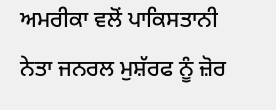ਅਮਰੀਕਾ ਵਲੋਂ ਪਾਕਿਸਤਾਨੀ ਨੇਤਾ ਜਨਰਲ ਮੁਸ਼ੱਰਫ ਨੂੰ ਜ਼ੋਰ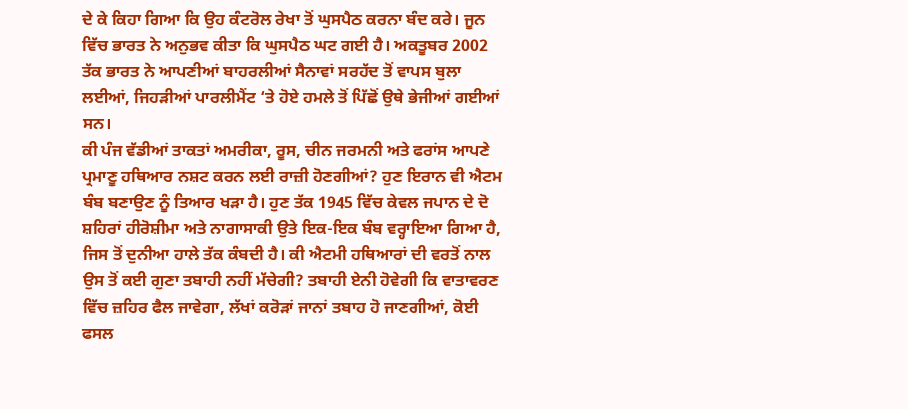ਦੇ ਕੇ ਕਿਹਾ ਗਿਆ ਕਿ ਉਹ ਕੰਟਰੋਲ ਰੇਖਾ ਤੋਂ ਘੁਸਪੈਠ ਕਰਨਾ ਬੰਦ ਕਰੇ। ਜੂਨ ਵਿੱਚ ਭਾਰਤ ਨੇ ਅਨੁਭਵ ਕੀਤਾ ਕਿ ਘੁਸਪੈਠ ਘਟ ਗਈ ਹੈ। ਅਕਤੂਬਰ 2002 ਤੱਕ ਭਾਰਤ ਨੇ ਆਪਣੀਆਂ ਬਾਹਰਲੀਆਂ ਸੈਨਾਵਾਂ ਸਰਹੱਦ ਤੋਂ ਵਾਪਸ ਬੁਲਾ ਲਈਆਂ, ਜਿਹੜੀਆਂ ਪਾਰਲੀਮੈਂਟ ‘ਤੇ ਹੋਏ ਹਮਲੇ ਤੋਂ ਪਿੱਛੋਂ ਉਥੇ ਭੇਜੀਆਂ ਗਈਆਂ ਸਨ।
ਕੀ ਪੰਜ ਵੱਡੀਆਂ ਤਾਕਤਾਂ ਅਮਰੀਕਾ, ਰੂਸ, ਚੀਨ ਜਰਮਨੀ ਅਤੇ ਫਰਾਂਸ ਆਪਣੇ ਪ੍ਰਮਾਣੂ ਹਥਿਆਰ ਨਸ਼ਟ ਕਰਨ ਲਈ ਰਾਜ਼ੀ ਹੋਣਗੀਆਂ? ਹੁਣ ਇਰਾਨ ਵੀ ਐਟਮ ਬੰਬ ਬਣਾਉਣ ਨੂੰ ਤਿਆਰ ਖੜਾ ਹੈ। ਹੁਣ ਤੱਕ 1945 ਵਿੱਚ ਕੇਵਲ ਜਪਾਨ ਦੇ ਦੋ ਸ਼ਹਿਰਾਂ ਹੀਰੋਸ਼ੀਮਾ ਅਤੇ ਨਾਗਾਸਾਕੀ ਉਤੇ ਇਕ-ਇਕ ਬੰਬ ਵਰ੍ਹਾਇਆ ਗਿਆ ਹੈ, ਜਿਸ ਤੋਂ ਦੁਨੀਆ ਹਾਲੇ ਤੱਕ ਕੰਬਦੀ ਹੈ। ਕੀ ਐਟਮੀ ਹਥਿਆਰਾਂ ਦੀ ਵਰਤੋਂ ਨਾਲ ਉਸ ਤੋਂ ਕਈ ਗੁਣਾ ਤਬਾਹੀ ਨਹੀਂ ਮੱਚੇਗੀ? ਤਬਾਹੀ ਏਨੀ ਹੋਵੇਗੀ ਕਿ ਵਾਤਾਵਰਣ ਵਿੱਚ ਜ਼ਹਿਰ ਫੈਲ ਜਾਵੇਗਾ, ਲੱਖਾਂ ਕਰੋੜਾਂ ਜਾਨਾਂ ਤਬਾਹ ਹੋ ਜਾਣਗੀਆਂ, ਕੋਈ ਫਸਲ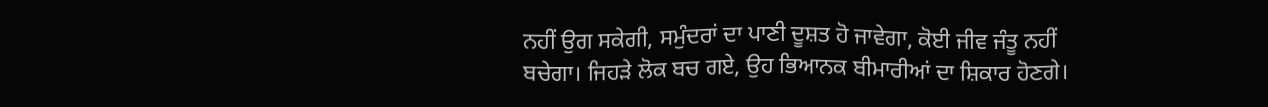ਨਹੀਂ ਉਗ ਸਕੇਗੀ, ਸਮੁੰਦਰਾਂ ਦਾ ਪਾਣੀ ਦੂਸ਼ਤ ਹੋ ਜਾਵੇਗਾ, ਕੋਈ ਜੀਵ ਜੰਤੂ ਨਹੀਂ ਬਚੇਗਾ। ਜਿਹੜੇ ਲੋਕ ਬਚ ਗਏ, ਉਹ ਭਿਆਨਕ ਬੀਮਾਰੀਆਂ ਦਾ ਸ਼ਿਕਾਰ ਹੋਣਗੇ।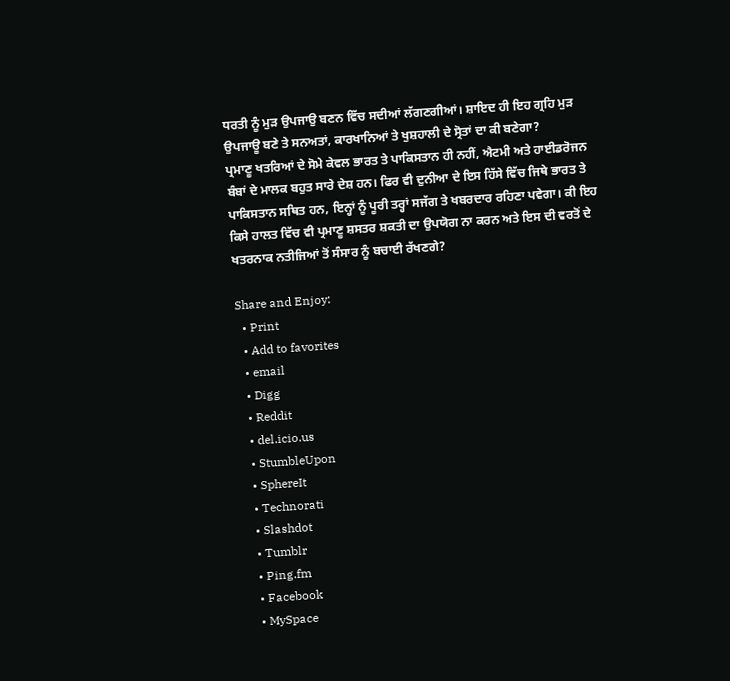ਧਰਤੀ ਨੂੰ ਮੁੜ ਉਪਜਾਉ ਬਣਨ ਵਿੱਚ ਸਦੀਆਂ ਲੱਗਣਗੀਆਂ। ਸ਼ਾਇਦ ਹੀ ਇਹ ਗ੍ਰਹਿ ਮੁੜ ਉਪਜਾਊ ਬਣੇ ਤੇ ਸਨਅਤਾਂ, ਕਾਰਖਾਨਿਆਂ ਤੇ ਖੁਸ਼ਹਾਲੀ ਦੇ ਸ੍ਰੋਤਾਂ ਦਾ ਕੀ ਬਣੇਗਾ?
ਪ੍ਰਮਾਣੂ ਖਤਰਿਆਂ ਦੇ ਸੋਮੇ ਕੇਵਲ ਭਾਰਤ ਤੇ ਪਾਕਿਸਤਾਨ ਹੀ ਨਹੀਂ, ਐਟਮੀ ਅਤੇ ਹਾਈਡਰੋਜਨ ਬੰਬਾਂ ਦੇ ਮਾਲਕ ਬਹੁਤ ਸਾਰੇ ਦੇਸ਼ ਹਨ। ਫਿਰ ਵੀ ਦੁਨੀਆ ਦੇ ਇਸ ਹਿੱਸੇ ਵਿੱਚ ਜਿਥੇ ਭਾਰਤ ਤੇ ਪਾਕਿਸਤਾਨ ਸਥਿਤ ਹਨ, ਇਨ੍ਹਾਂ ਨੂੰ ਪੂਰੀ ਤਰ੍ਹਾਂ ਸਜੱਗ ਤੇ ਖਬਰਦਾਰ ਰਹਿਣਾ ਪਵੇਗਾ। ਕੀ ਇਹ ਕਿਸੇ ਹਾਲਤ ਵਿੱਚ ਵੀ ਪ੍ਰਮਾਣੂ ਸ਼ਸਤਰ ਸ਼ਕਤੀ ਦਾ ਉਪਯੋਗ ਨਾ ਕਰਨ ਅਤੇ ਇਸ ਦੀ ਵਰਤੋਂ ਦੇ ਖਤਰਨਾਕ ਨਤੀਜਿਆਂ ਤੋਂ ਸੰਸਾਰ ਨੂੰ ਬਚਾਈ ਰੱਖਣਗੇ?

Share and Enjoy:
  • Print
  • Add to favorites
  • email
  • Digg
  • Reddit
  • del.icio.us
  • StumbleUpon
  • SphereIt
  • Technorati
  • Slashdot
  • Tumblr
  • Ping.fm
  • Facebook
  • MySpace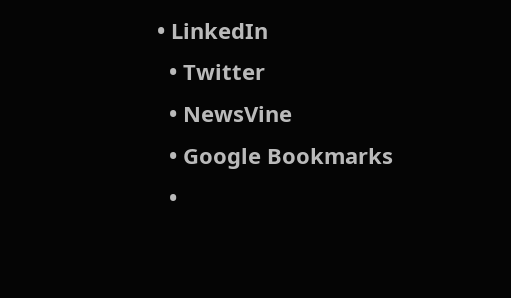• LinkedIn
  • Twitter
  • NewsVine
  • Google Bookmarks
  •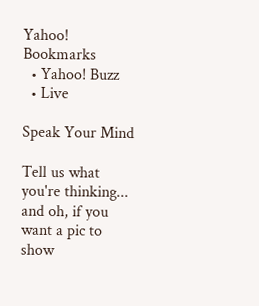Yahoo! Bookmarks
  • Yahoo! Buzz
  • Live

Speak Your Mind

Tell us what you're thinking...
and oh, if you want a pic to show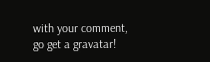with your comment, go get a gravatar!